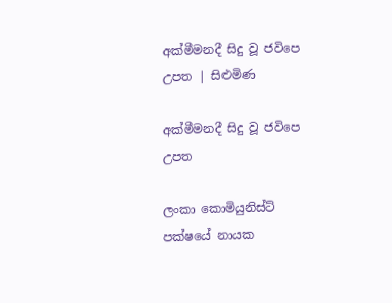අක්මීමනදී සිදු වූ ජවිපෙ උපත | සිළුමිණ

අක්මීමනදී සිදු වූ ජවිපෙ උපත

ලංකා කොමියුනිස්ට් පක්ෂයේ නායක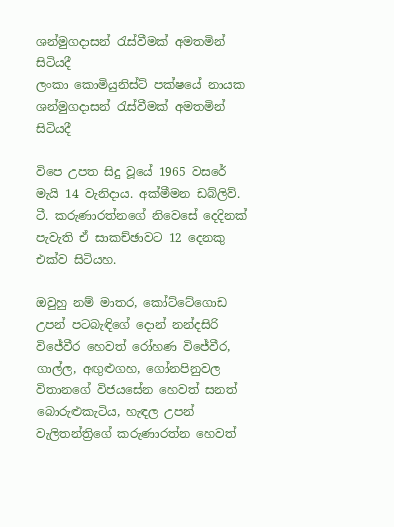ශන්මුගදාසන් රැස්වීමක් අමතමින් සිටියදී
ලංකා කොමියුනිස්ට් පක්ෂයේ නායක ශන්මුගදාසන් රැස්වීමක් අමතමින් සිටියදී

විපෙ උපත සිදු වූයේ 1965 වසරේ මැයි 14 වැනිදාය. අක්මීමන ඩබ්ලිව්. ටී. කරුණාරත්නගේ නිවෙසේ දෙදිනක් පැවැති ඒ සාකච්ඡාවට 12 දෙනකු එක්ව සිටියහ.

ඔවුහු නම් මාතර, කෝට්ටේගොඩ උපන් පටබැඳිගේ දොන් නන්දසිරි විජේවීර හෙවත් රෝහණ විජේවීර, ගාල්ල, අඟුළුගහ, ගෝනපිනුවල විතානගේ විජයසේන හෙවත් සනත් බොරුළුකැටිය, හැඳල උපන් වැලිතන්ත්‍රිගේ කරුණාරත්න හෙවත්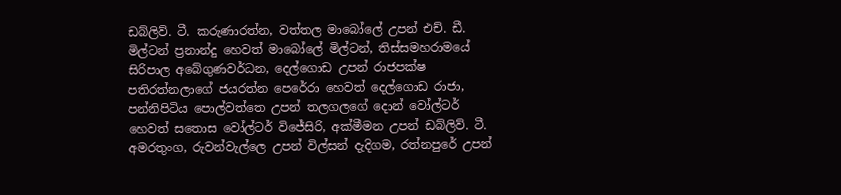ඩබ්ලිව්. ටී. කරුණාරත්න, වත්තල මාබෝලේ උපන් එච්. ඩී. මිල්ටන් ප්‍රනාන්දු හෙවත් මාබෝලේ මිල්ටන්, තිස්සමහරාමයේ සිරිපාල අබේගුණවර්ධන, දෙල්ගොඩ උපන් රාජපක්ෂ පතිරත්නලාගේ ජයරත්න පෙරේරා හෙවත් දෙල්ගොඩ රාජා, පන්නිපිටිය පොල්වත්තෙ උපන් තලගලගේ දොන් වෝල්ටර් හෙවත් සතොස වෝල්ටර් විජේසිරි, අක්මීමන උපන් ඩබ්ලිව්. ටී. අමරතුංග, රුවන්වැල්ලෙ උපන් විල්සන් දැදිගම, රත්නපුරේ උපන්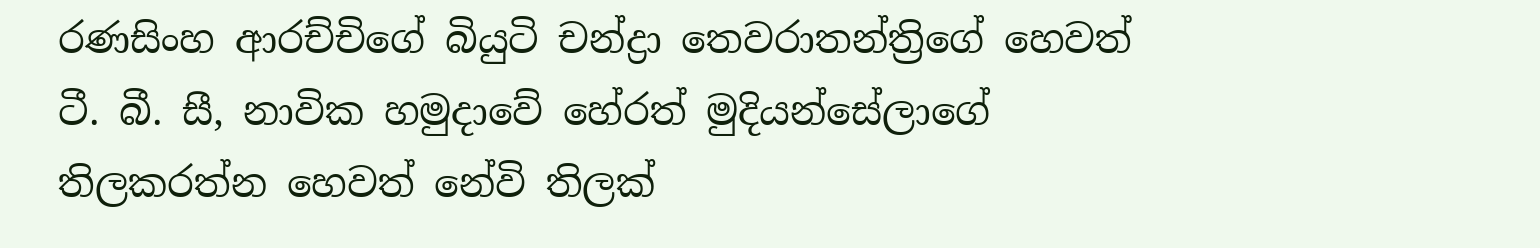රණසිංහ ආරච්චිගේ බියුටි චන්ද්‍රා තෙවරාතන්ත්‍රිගේ හෙවත් ටී. බී. සී, නාවික හමුදාවේ හේරත් මුදියන්සේලාගේ තිලකරත්න හෙවත් නේවි තිලක්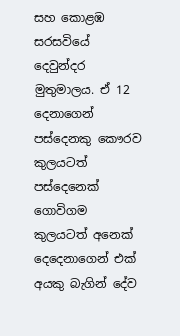සහ කොළඹ සරසවියේ දෙවුන්දර මුතුමාලය. ඒ 12 දෙනාගෙන් පස්දෙනකු කෞරව කුලයටත් පස්දෙනෙක් ගොවිගම කුලයටත් අනෙක් දෙදෙනාගෙන් එක් අයකු බැගින් දේව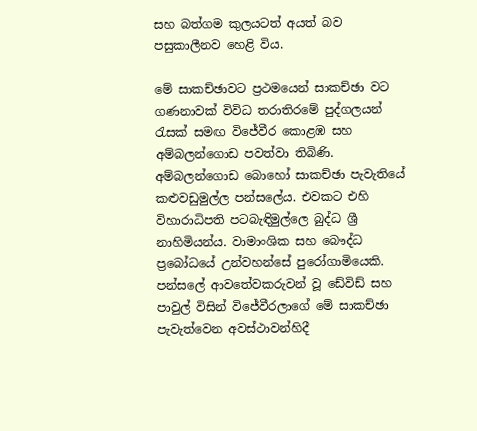සහ බත්ගම කුලයටත් අයත් බව පසුකාලීනව හෙළි විය.

මේ සාකච්ඡාවට ප්‍රථමයෙන් සාකච්ඡා වට ගණනාවක් විවිධ තරාතිරමේ පුද්ගලයන් රැසක් සමඟ විජේවීර කොළඹ සහ අම්බලන්ගොඩ පවත්වා තිබිණි. අම්බලන්ගොඩ බොහෝ සාකච්ඡා පැවැතියේ කළුවඩුමුල්ල පන්සලේය. එවකට එහි විහාරාධිපති පටබැඳිමුල්ලෙ බුද්ධ ශ්‍රී නාහිමියන්ය. වාමාංශික සහ බෞද්ධ ප්‍රබෝධයේ උන්වහන්සේ පුරෝගාමියෙකි. පන්සලේ ආවතේවකරුවන් වූ ඩේවිඩ් සහ පාවුල් විසින් විජේවීරලාගේ මේ සාකච්ඡා පැවැත්වෙන අවස්ථාවන්හිදී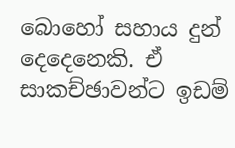බොහෝ සහාය දුන් දෙදෙනෙකි. ඒ සාකච්ඡාවන්ට ඉඩම්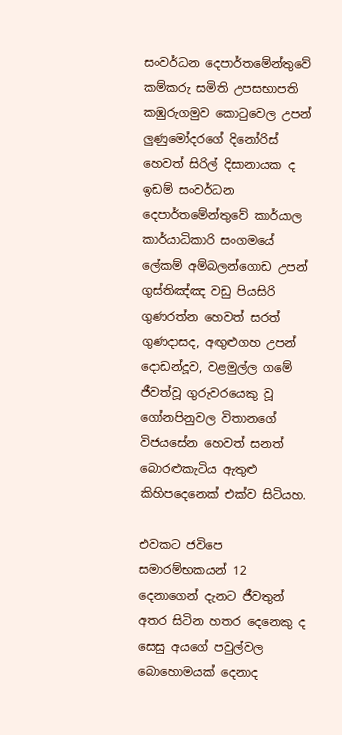සංවර්ධන දෙපාර්තමේන්තුවේ කම්කරු සමිති උපසභාපති කඹුරුගමුව කොටුවෙල උපන් ලුණුමෝදරගේ දිනෝරිස් හෙවත් සිරිල් දිසානායක ද ඉඩම් සංවර්ධන දෙපාර්තමේන්තුවේ කාර්යාල කාර්යාධිකාරි සංගමයේ ලේකම් අම්බලන්ගොඩ උපන් ගුස්තිඤ්ඤ වඩු පියසිරි ගුණරත්න හෙවත් සරත් ගුණදාසද, අඟුළුගහ උපන් දොඩන්දූව, වළමුල්ල ගමේ ජීවත්වූ ගුරුවරයෙකු වූ ගෝනපිනුවල විතානගේ විජයසේන හෙවත් සනත් බොරළුකැටිය ඇතුළු කිහිපදෙනෙක් එක්ව සිටියහ.

එවකට ජවිපෙ සමාරම්භකයන් 12 දෙනාගෙන් දැනට ජීවතුන් අතර සිටින හතර දෙනෙකු ද සෙසු අයගේ පවුල්වල බොහොමයක් දෙනාද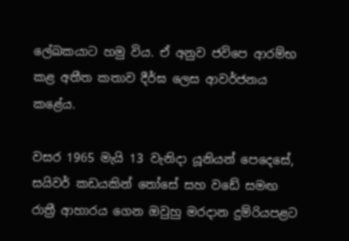ලේඛකයාට හමු විය. ඒ අනුව ජවිපෙ ආරම්භ කළ අතීත කතාව දීර්ඝ ලෙස ආවර්ජනය කළේය.

වසර 1965 මැයි 13 වැනිදා යූනියන් පෙදෙසේ, සයිවර් කඩයකින් තෝසේ සහ වඩේ සමඟ රාත්‍රී ආහාරය ගෙන ඔවුහු මරදාන දුම්රියපළට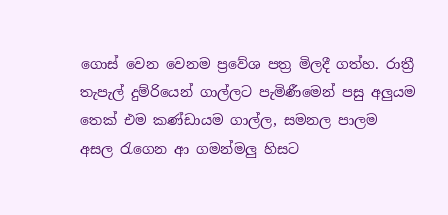ගොස් වෙන වෙනම ප්‍රවේශ පත්‍ර මිලදී ගත්හ. රාත්‍රී තැපැල් දුම්රියෙන් ගාල්ලට පැමිණීමෙන් පසු අලුයම තෙක් එම කණ්ඩායම ගාල්ල, සමනල පාලම අසල රැගෙන ආ ගමන්මලු හිසට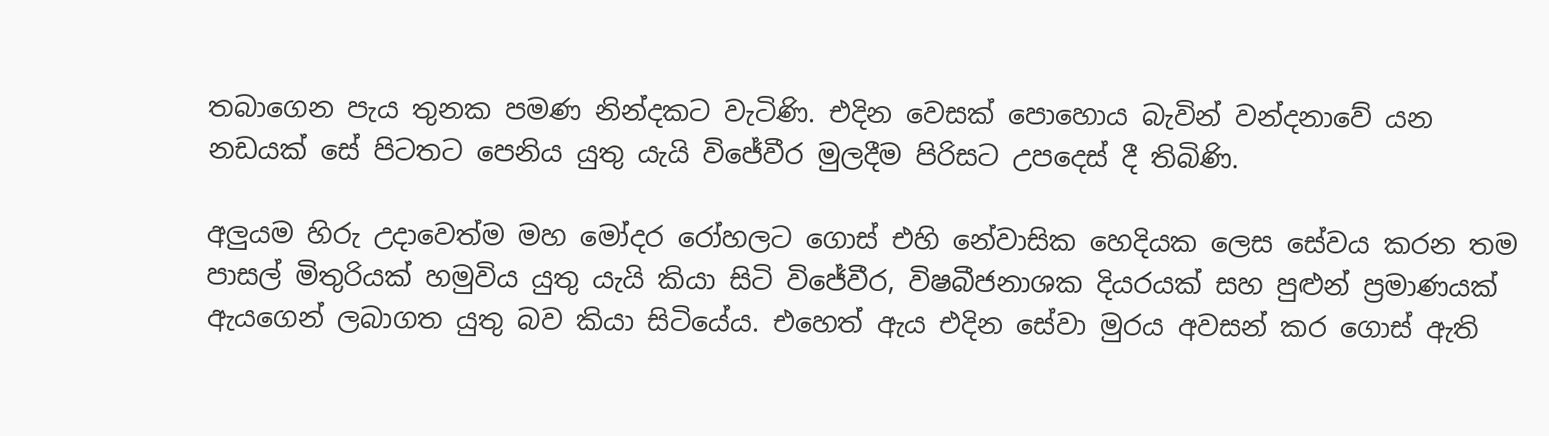තබාගෙන පැය තුනක පමණ නින්දකට වැටිණි. එදින වෙසක් පොහොය බැවින් වන්දනාවේ යන නඩයක් සේ පිටතට පෙනිය යුතු යැයි විජේවීර මුලදීම පිරිසට උපදෙස් දී තිබිණි.

අලුයම හිරු උදාවෙත්ම මහ මෝදර රෝහලට ගොස් එහි නේවාසික හෙදියක ලෙස සේවය කරන තම පාසල් මිතුරියක් හමුවිය යුතු යැයි කියා සිටි විජේවීර, විෂබීජනාශක දියරයක් සහ පුළුන් ප්‍රමාණයක් ඇයගෙන් ලබාගත යුතු බව කියා සිටියේය. එහෙත් ඇය එදින සේවා මුරය අවසන් කර ගොස් ඇති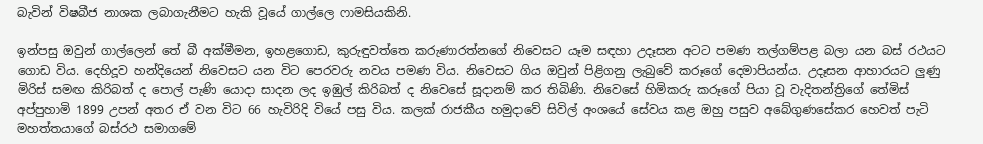බැවින් විෂබීජ නාශක ලබාගැනීමට හැකි වූයේ ගාල්ලෙ ෆාමසියකිනි.

ඉන්පසු ඔවුන් ගාල්ලෙන් තේ බී අක්මීමන, ඉහළගොඩ, කුරුඳුවත්තෙ කරුණාරත්නගේ නිවෙසට යෑම සඳහා උදෑසන අටට පමණ තල්ගම්පළ බලා යන බස් රථයට ගොඩ විය. දෙහිදූව හන්දියෙන් නිවෙසට යන විට පෙරවරු නවය පමණ විය. නිවෙසට ගිය ඔවුන් පිළිගනු ලැබුවේ කරූගේ දෙමාපියන්ය. උදෑසන ආහාරයට ලුණු මිරිස් සමඟ කිරිබත් ද පොල් පැණි යොදා සාදන ලද ඉඹුල් කිරිබත් ද නිවෙසේ සූදානම් කර තිබිණි. නිවෙසේ හිමිකරු කරූගේ පියා වූ වැදිතන්ත්‍රිගේ තේමිස් අප්පුහාමි 1899 උපන් අතර ඒ වන විට 66 හැවිරිදි වියේ පසු විය. කලක් රාජකීය හමුදාවේ සිවිල් අංශයේ සේවය කළ ඔහු පසුව අබේගුණසේකර හෙවත් පැටි මහත්තයාගේ බස්රථ සමාගමේ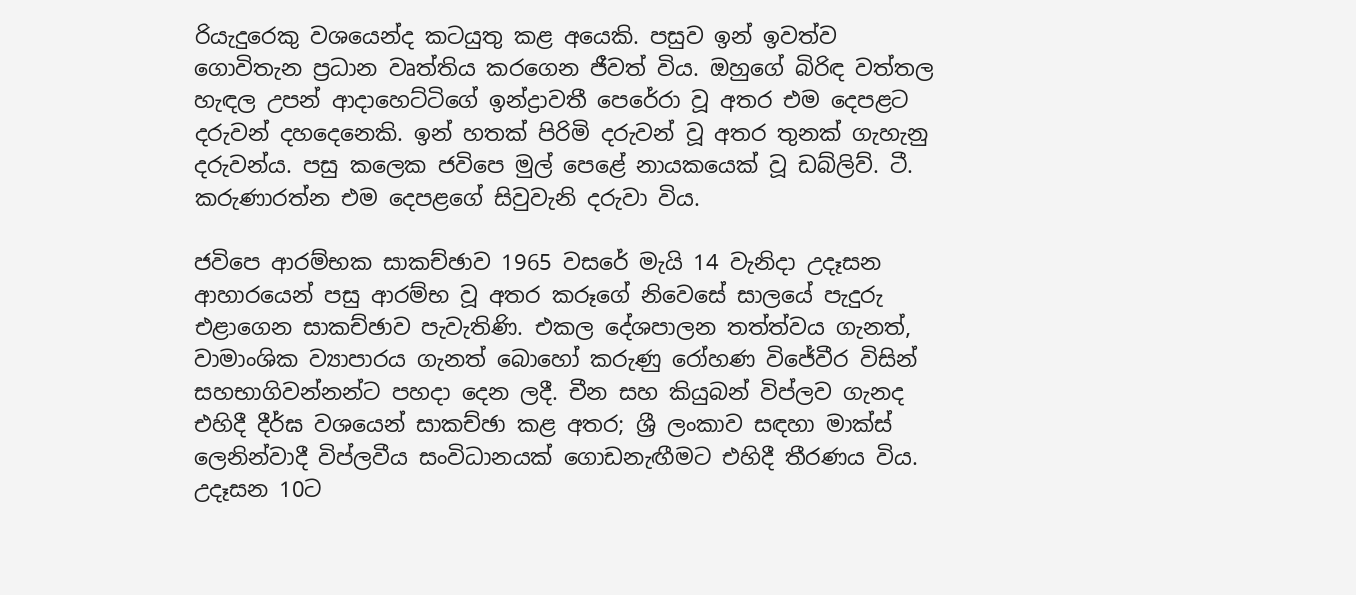රියැදුරෙකු වශයෙන්ද කටයුතු කළ අයෙකි. පසුව ඉන් ඉවත්ව ගොවිතැන ප්‍රධාන වෘත්තිය කරගෙන ජීවත් විය. ඔහුගේ බිරිඳ වත්තල හැඳල උපන් ආදාහෙට්ටිගේ ඉන්ද්‍රාවතී පෙරේරා වූ අතර එම දෙපළට දරුවන් දහදෙනෙකි. ඉන් හතක් පිරිමි දරුවන් වූ අතර තුනක් ගැහැනු දරුවන්ය. පසු කලෙක ජවිපෙ මුල් පෙළේ නායකයෙක් වූ ඩබ්ලිව්. ටී. කරුණාරත්න එම දෙපළගේ සිවුවැනි දරුවා විය.

ජවිපෙ ආරම්භක සාකච්ඡාව 1965 වසරේ මැයි 14 වැනිදා උදෑසන ආහාරයෙන් පසු ආරම්භ වූ අතර කරූගේ නිවෙසේ සාලයේ පැදුරු එළාගෙන සාකච්ඡාව පැවැතිණි. එකල දේශපාලන තත්ත්වය ගැනත්, වාමාංශික ව්‍යාපාරය ගැනත් බොහෝ කරුණු රෝහණ විජේවීර විසින් සහභාගිවන්නන්ට පහදා දෙන ලදී. චීන සහ කියුබන් විප්ලව ගැනද එහිදී දීර්ඝ වශයෙන් සාකච්ඡා කළ අතර; ශ්‍රී ලංකාව සඳහා මාක්ස් ලෙනින්වාදී විප්ලවීය සංවිධානයක් ගොඩනැඟීමට එහිදී තීරණය විය. උදෑසන 10ට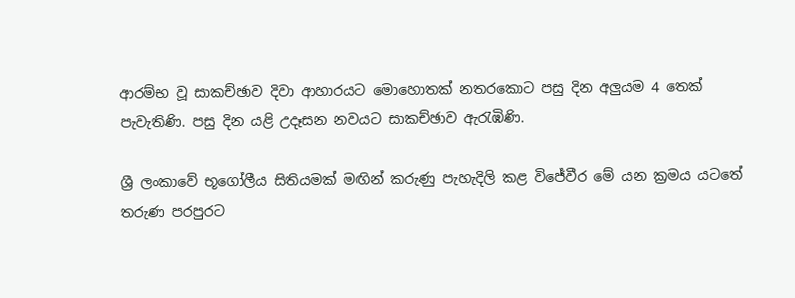ආරම්භ වූ සාකච්ඡාව දිවා ආහාරයට මොහොතක් නතරකොට පසු දින අලුයම 4 තෙක් පැවැතිණි. පසු දින යළි උදෑසන නවයට සාකච්ඡාව ඇරැඹිණි.

ශ්‍රී ලංකාවේ භූගෝලීය සිතියමක් මඟින් කරුණු පැහැදිලි කළ විජේවීර මේ යන ක්‍රමය යටතේ තරුණ පරපුරට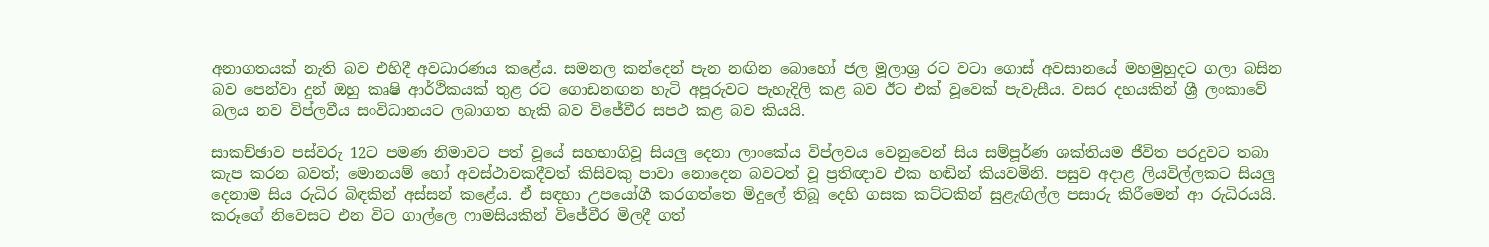අනාගතයක් නැති බව එහිදී අවධාරණය කළේය. සමනල කන්දෙන් පැන නඟින බොහෝ ජල මූලාශ්‍ර රට වටා ගොස් අවසානයේ මහමුහුදට ගලා බසින බව පෙන්වා දුන් ඔහු කෘෂි ආර්ථිකයක් තුළ රට ගොඩනඟන හැටි අපූරුවට පැහැදිලි කළ බව ඊට එක් වූවෙක් පැවැසීය. වසර දහයකින් ශ්‍රී ලංකාවේ බලය නව විප්ලවීය සංවිධානයට ලබාගත හැකි බව විජේවීර සපථ කළ බව කියයි.

සාකච්ඡාව පස්වරු 12ට පමණ නිමාවට පත් වූයේ සහභාගිවූ සියලු දෙනා ලාංකේය විප්ලවය වෙනුවෙන් සිය සම්පූර්ණ ශක්තියම ජීවිත පරදුවට තබා කැප කරන බවත්; මොනයම් හෝ අවස්ථාවකදීවත් කිසිවකු පාවා නොදෙන බවටත් වූ ප්‍රතිඥාව එක හඬින් කියවමිනි. පසුව අදාළ ලියවිල්ලකට සියලු දෙනාම සිය රුධිර බිඳකින් අස්සන් කළේය. ඒ සඳහා උපයෝගී කරගත්තෙ මිදුලේ තිබූ දෙහි ගසක කට්ටකින් සුළැඟිල්ල පසාරු කිරීමෙන් ආ රුධිරයයි. කරූගේ නිවෙසට එන විට ගාල්ලෙ ෆාමසියකින් විජේවීර මිලදී ගත්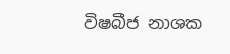විෂබීජ නාශක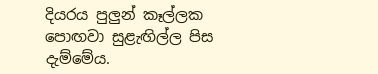දියරය පුලුන් කෑල්ලක පොඟවා සුළැඟිල්ල පිස දැම්මේය.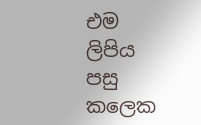එම ලිපිය පසු කලෙක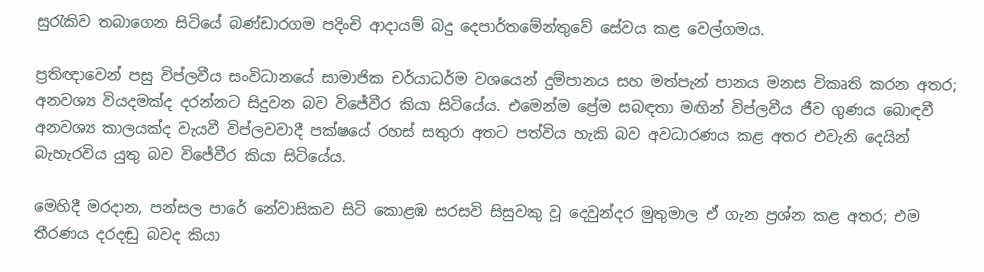සුරැකිව තබාගෙන සිටියේ බණ්ඩාරගම පදිංචි ආදායම් බදු දෙපාර්තමේන්තුවේ සේවය කළ වෙල්ගමය.

ප්‍රතිඥාවෙන් පසු විප්ලවීය සංවිධානයේ සාමාජික චර්යාධර්ම වශයෙන් දුම්පානය සහ මත්පැන් පානය මනස විකෘති කරන අතර; අනවශ්‍ය වියදමක්ද දරන්නට සිදුවන බව විජේවීර කියා සිටියේය. එමෙන්ම ප්‍රේම සබඳතා මඟින් විප්ලවීය ජීව ගුණය බොඳවී අනවශ්‍ය කාලයක්ද වැයවී විප්ලවවාදී පක්ෂයේ රහස් සතුරා අතට පත්විය හැකි බව අවධාරණය කළ අතර එවැනි දෙයින් බැහැරවිය යුතු බව විජේවීර කියා සිටියේය.

මෙහිදී මරදාන, පන්සල පාරේ නේවාසිකව සිටි කොළඹ සරසවි සිසුවකු වූ දෙවුන්දර මුතුමාල ඒ ගැන ප්‍රශ්න කළ අතර; එම තීරණය දරදඬු බවද කියා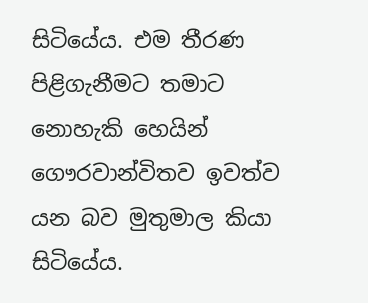සිටියේය. එම තීරණ පිළිගැනීමට තමාට නොහැකි හෙයින් ගෞරවාන්විතව ඉවත්ව යන බව මුතුමාල කියා සිටියේය.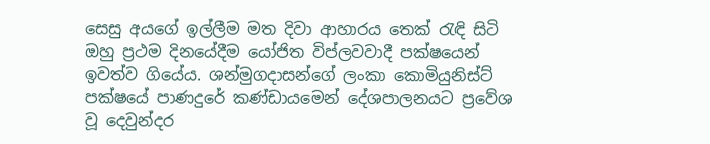සෙසු අයගේ ඉල්ලීම මත දිවා ආහාරය තෙක් රැඳි සිටි ඔහු ප්‍රථම දිනයේදීම යෝජිත විප්ලවවාදී පක්ෂයෙන් ඉවත්ව ගියේය. ශන්මුගදාසන්ගේ ලංකා කොමියුනිස්ට් පක්ෂයේ පාණදුරේ කණ්ඩායමෙන් දේශපාලනයට ප්‍රවේශ වූ දෙවුන්දර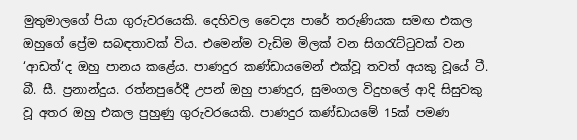මුතුමාලගේ පියා ගුරුවරයෙකි. දෙහිවල වෛද්‍ය පාරේ තරුණියක සමඟ එකල ඔහුගේ ප්‍රේම සබඳතාවක් විය. එමෙන්ම වැඩිම මිලක් වන සිගරැට්ටුවක් වන ‘ආඩත්‘ද ඔහු පානය කළේය. පාණදුර කණ්ඩායමෙන් එක්වූ තවත් අයකු වූයේ ටී. බී. සී. ප්‍රනාන්දුය. රත්නපුරේදී උපන් ඔහු පාණදුර, සුමංගල විදුහලේ ආදි සිසුවකු වූ අතර ඔහු එකල පුහුණු ගුරුවරයෙකි. පාණදුර කණ්ඩායමේ 15ක් පමණ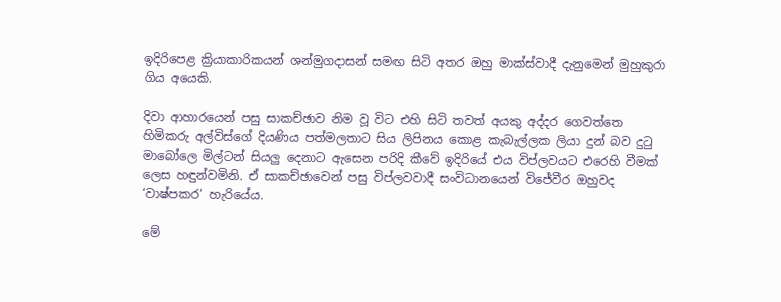ඉදිරිපෙළ ක්‍රියාකාරිකයන් ශන්මුගදාසන් සමඟ සිටි අතර ඔහු මාක්ස්වාදී දැනුමෙන් මුහුකුරා ගිය අයෙකි.

දිවා ආහාරයෙන් පසු සාකච්ඡාව නිම වූ විට එහි සිටි තවත් අයකු අද්දර ගෙවත්තෙ හිමිකරු අල්විස්ගේ දියණිය පත්මලතාට සිය ලිපිනය කොළ කැබැල්ලක ලියා දුන් බව දුටු මාබෝලෙ මිල්ටන් සියලු දෙනාට ඇසෙන පරිදි කීවේ ඉදිරියේ එය විප්ලවයට එරෙහි වීමක් ලෙස හඳුන්වමිනි. ඒ සාකච්ඡාවෙන් පසු විප්ලවවාදී සංවිධානයෙන් විජේවීර ඔහුවද ‘වාෂ්පකර‘ හැරියේය.

මේ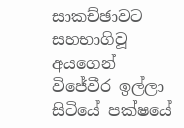සාකච්ඡාවට සහභාගිවූ අයගෙන් විජේවීර ඉල්ලා සිටියේ පක්ෂයේ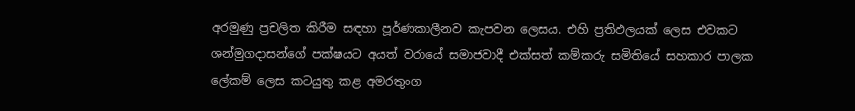අරමුණු ප්‍රචලිත කිරීම සඳහා පූර්ණකාලීනව කැපවන ලෙසය. එහි ප්‍රතිඵලයක් ලෙස එවකට ශන්මුගදාසන්ගේ පක්ෂයට අයත් වරායේ සමාජවාදී එක්සත් කම්කරු සමිතියේ සහකාර පාලක ලේකම් ලෙස කටයුතු කළ අමරතුංග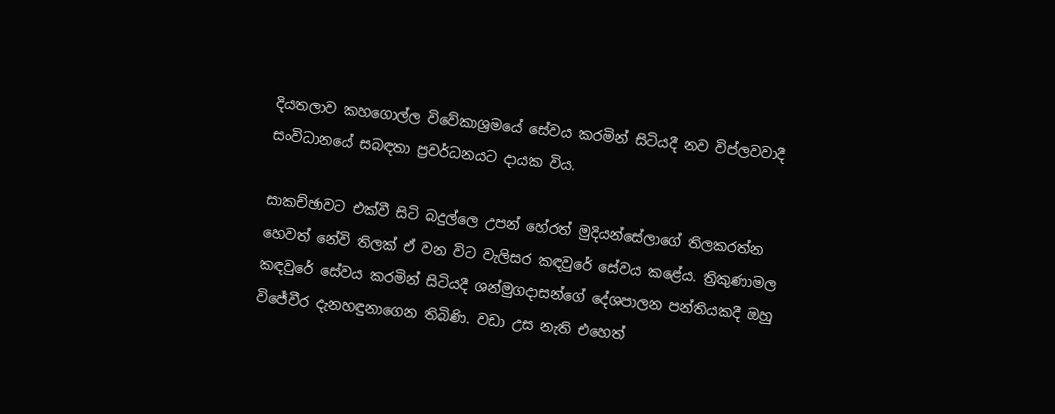දියතලාව කහගොල්ල විවේකාශ්‍රමයේ සේවය කරමින් සිටියදී නව විප්ලවවාදී සංවිධානයේ සබඳතා ප්‍රවර්ධනයට දායක විය.

සාකච්ඡාවට එක්වී සිටි බදුල්ලෙ උපන් හේරත් මුදියන්සේලාගේ තිලකරත්න හෙවත් නේවි තිලක් ඒ වන විට වැලිසර කඳවුරේ සේවය කළේය. ත්‍රිකුණාමල කඳවුරේ සේවය කරමින් සිටියදී ශන්මුගදාසන්ගේ දේශපාලන පන්තියකදී ඔහු විජේවීර දැනහඳුනාගෙන තිබිණි. වඩා උස නැති එහෙත්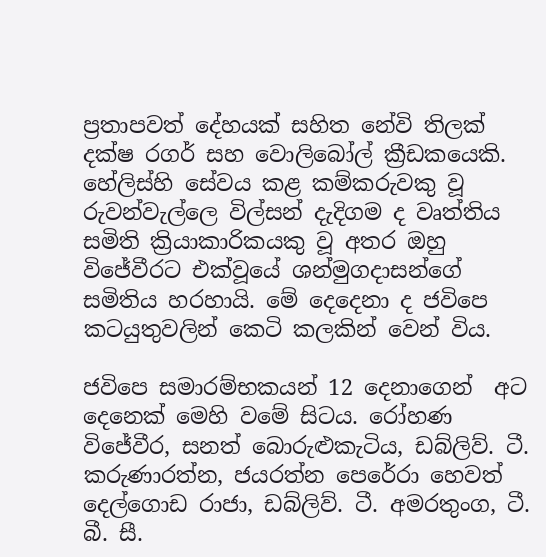ප්‍රතාපවත් දේහයක් සහිත නේවි තිලක් දක්ෂ රගර් සහ වොලිබෝල් ක්‍රීඩකයෙකි. හේලිස්හි සේවය කළ කම්කරුවකු වූ රුවන්වැල්ලෙ විල්සන් දැදිගම ද වෘත්තිය සමිති ක්‍රියාකාරිකයකු වූ අතර ඔහු විජේවීරට එක්වූයේ ශන්මුගදාසන්ගේ සමිතිය හරහායි. මේ දෙදෙනා ද ජවිපෙ කටයුතුවලින් කෙටි කලකින් වෙන් විය.

ජවිපෙ සමාරම්භකයන් 12 දෙනාගෙන්  අට දෙනෙක් මෙහි වමේ සිටය. රෝහණ විජේවීර, සනත් බොරුළුකැටිය, ඩබ්ලිව්. ටී.  කරුණාරත්න, ජයරත්න පෙරේරා හෙවත් දෙල්ගොඩ රාජා, ඩබ්ලිව්. ටී. අමරතුංග, ටී. බී. සී.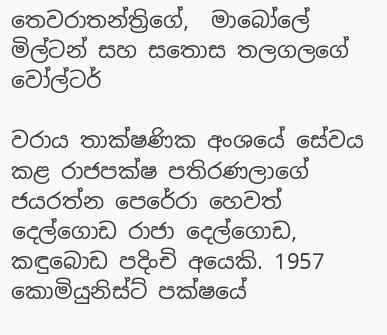තෙවරාතන්ත්‍රිගේ,  මාබෝලේ මිල්ටන් සහ සතොස තලගලගේ වෝල්ටර්

වරාය තාක්ෂණික අංශයේ සේවය කළ රාජපක්ෂ පතිරණලාගේ ජයරත්න පෙරේරා හෙවත් දෙල්ගොඩ රාජා දෙල්ගොඩ, කඳුබොඩ පදිංචි අයෙකි. 1957 කොමියුනිස්ට් පක්ෂයේ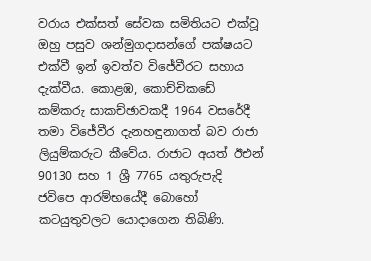වරාය එක්සත් සේවක සමිතියට එක්වූ ඔහු පසුව ශන්මුගදාසන්ගේ පක්ෂයට එක්වී ඉන් ඉවත්ව විජේවීරට සහාය දැක්වීය. කොළඹ, කොච්චිකඩේ කම්කරු සාකච්ඡාවකදී 1964 වසරේදී තමා විජේවීර දැනහඳුනාගත් බව රාජා ලියුම්කරුට කීවේය. රාජාට අයත් ඊඑන් 90130 සහ 1 ශ්‍රී 7765 යතුරුපැදි ජවිපෙ ආරම්භයේදී බොහෝ කටයුතුවලට යොදාගෙන තිබිණි.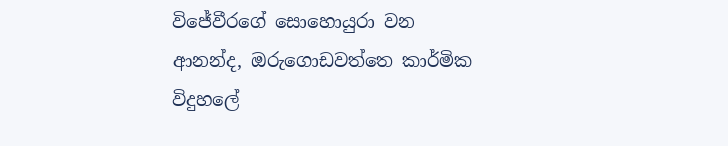විජේවීරගේ සොහොයුරා වන ආනන්ද, ඔරුගොඩවත්තෙ කාර්මික විදුහලේ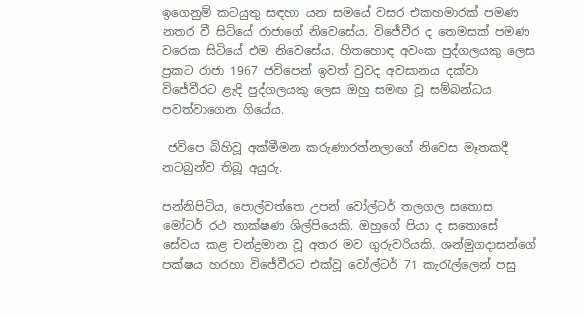ඉගෙනුම් කටයුතු සඳහා යන සමයේ වසර එකහමාරක් පමණ නතර වී සිටියේ රාජාගේ නිවෙසේය. විජේවීර ද තෙමසක් පමණ වරෙක සිටියේ එම නිවෙසේය. හිතහොඳ අවංක පුද්ගලයකු ලෙස ප්‍රකට රාජා 1967 ජවිපෙන් ඉවත් වුවද අවසානය දක්වා විජේවීරට ළැදි පුද්ගලයකු ලෙස ඔහු සමඟ වූ සම්බන්ධය පවත්වාගෙන ගියේය.

 ජවිපෙ බිහිවූ අක්මීමන කරුණාරත්නලාගේ නිවෙස මෑතකදී නටබුන්ව තිබූ අයුරු.

පන්නිපිටිය, පොල්වත්තෙ උපන් වෝල්ටර් තලගල සතොස මෝටර් රථ තාක්ෂණ ශිල්පියෙකි. ඔහුගේ පියා ද සතොසේ සේවය කළ චන්ද්‍රමාන වූ අතර මව ගුරුවරියකි. ශන්මුගදාසන්ගේ පක්ෂය හරහා විජේවීරට එක්වූ වෝල්ටර් 71 කැරැල්ලෙන් පසු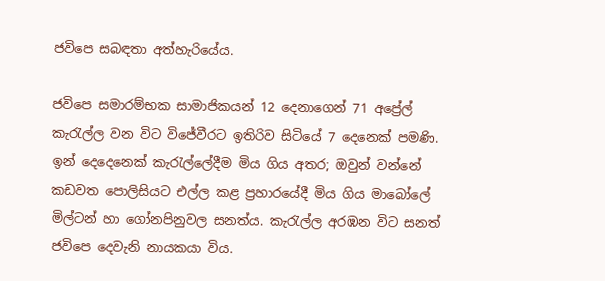ජවිපෙ සබඳතා අත්හැරියේය.

ජවිපෙ සමාරම්භක සාමාජිකයන් 12 දෙනාගෙන් 71 අප්‍රේල් කැරැල්ල වන විට විජේවීරට ඉතිරිව සිටියේ 7 දෙනෙක් පමණි. ඉන් දෙදෙනෙක් කැරැල්ලේදීම මිය ගිය අතර; ඔවුන් වන්නේ කඩවත පොලිසියට එල්ල කළ ප්‍රහාරයේදී මිය ගිය මාබෝලේ මිල්ටන් හා ගෝනපිනුවල සනත්ය. කැරැල්ල අරඹන විට සනත් ජවිපෙ දෙවැනි නායකයා විය.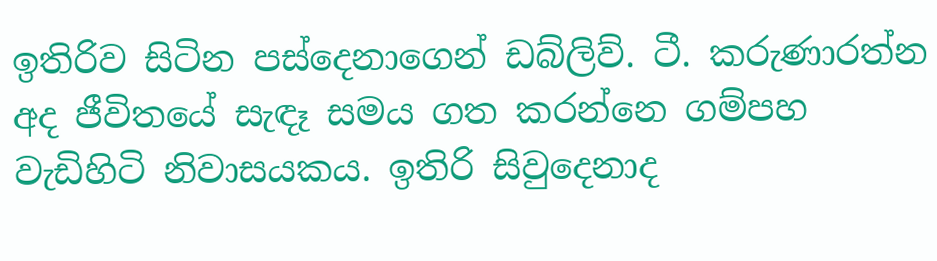ඉතිරිව සිටින පස්දෙනාගෙන් ඩබ්ලිව්. ටී. කරුණාරත්න අද ජීවිතයේ සැඳෑ සමය ගත කරන්නෙ ගම්පහ වැඩිහිටි නිවාසයකය. ඉතිරි සිවුදෙනාද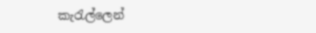කැරැල්ලෙන්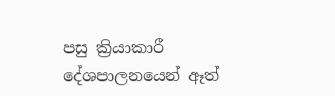පසු ක්‍රියාකාරී දේශපාලනයෙන් ඈත්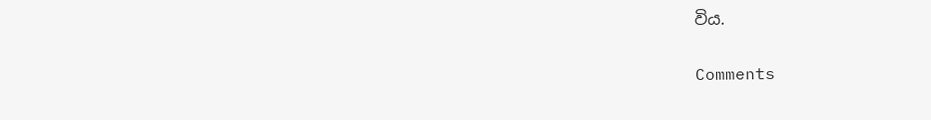විය.

Comments